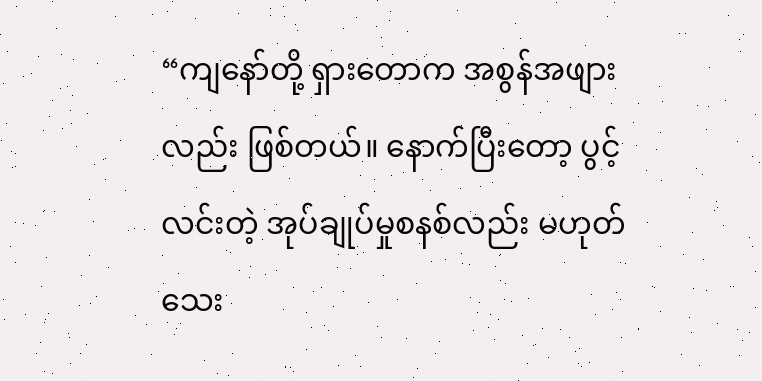“ကျနော်တို့ ရှားတောက အစွန်အဖျားလည်း ဖြစ်တယ်။ နောက်ပြီးတော့ ပွင့်လင်းတဲ့ အုပ်ချုပ်မှုစနစ်လည်း မဟုတ်သေး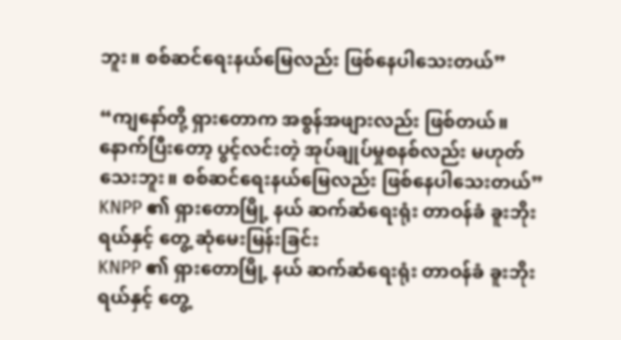ဘူး။ စစ်ဆင်ရေးနယ်မြေလည်း ဖြစ်နေပါသေးတယ်”

“ကျနော်တို့ ရှားတောက အစွန်အဖျားလည်း ဖြစ်တယ်။ နောက်ပြီးတော့ ပွင့်လင်းတဲ့ အုပ်ချုပ်မှုစနစ်လည်း မဟုတ်သေးဘူး။ စစ်ဆင်ရေးနယ်မြေလည်း ဖြစ်နေပါသေးတယ်”
KNPP ၏ ရှားတောမြို့ နယ် ဆက်ဆံရေးရုံး တာဝန်ခံ ခူးဘိုးရယ်နှင့် တွေ့ ဆုံမေးမြန်းခြင်း
KNPP ၏ ရှားတောမြို့ နယ် ဆက်ဆံရေးရုံး တာဝန်ခံ ခူးဘိုးရယ်နှင့် တွေ့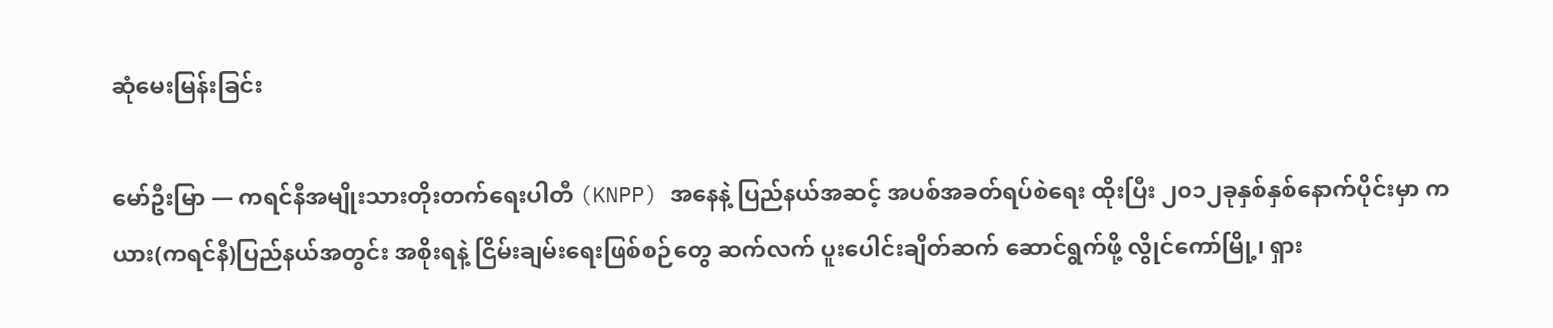ဆုံမေးမြန်းခြင်း

မော်ဦးမြာ — ကရင်နီအမျိုးသားတိုးတက်ရေးပါတီ (KNPP) အနေနဲ့ ပြည်နယ်အဆင့် အပစ်အခတ်ရပ်စဲရေး ထိုးပြီး ၂၀၁၂ခုနှစ်နှစ်နောက်ပိုင်းမှာ ကယား(ကရင်နီ)ပြည်နယ်အတွင်း အစိုးရနဲ့ ငြိမ်းချမ်းရေးဖြစ်စဉ်တွေ ဆက်လက် ပူးပေါင်းချိတ်ဆက် ဆောင်ရွက်ဖို့ လွိုင်ကော်မြို့၊ ရှား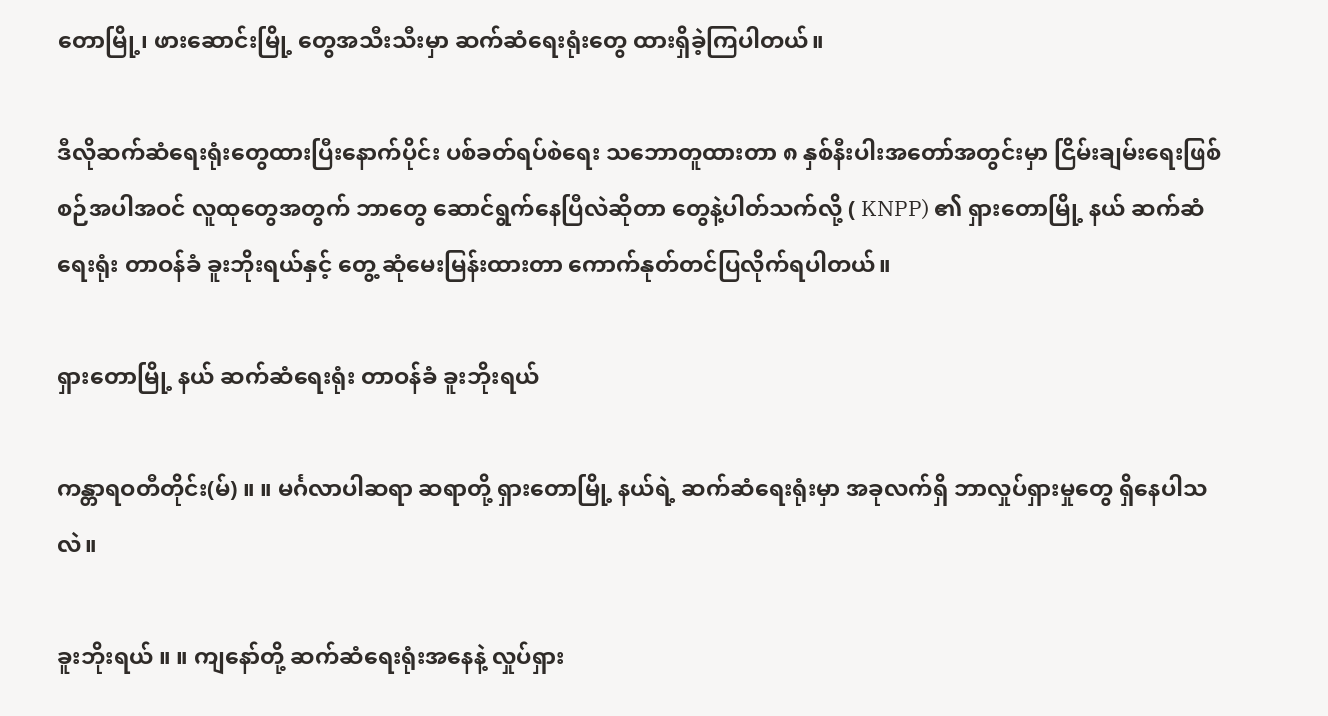တောမြို့၊ ဖားဆောင်းမြို့ တွေအသီးသီးမှာ ဆက်ဆံရေးရုံးတွေ ထားရှိခဲ့ကြပါတယ်။

ဒီလိုဆက်ဆံရေးရုံးတွေထားပြီးနောက်ပိုင်း ပစ်ခတ်ရပ်စဲရေး သဘောတူထားတာ ၈ နှစ်နီးပါးအတော်အတွင်းမှာ ငြိမ်းချမ်းရေးဖြစ်စဉ်အပါအဝင် လူထုတွေအတွက် ဘာတွေ ဆောင်ရွက်နေပြီလဲဆိုတာ တွေနဲ့ပါတ်သက်လို့ ( KNPP) ၏ ရှားတောမြို့ နယ် ဆက်ဆံရေးရုံး တာဝန်ခံ ခူးဘိုးရယ်နှင့် တွေ့ ဆုံမေးမြန်းထားတာ ကောက်နုတ်တင်ပြလိုက်ရပါတယ်။

ရှားတောမြို့ နယ် ဆက်ဆံရေးရုံး တာဝန်ခံ ခူးဘိုးရယ်

ကန္တာရဝတီတိုင်း(မ်) ။ ။ မင်္ဂလာပါဆရာ ဆရာတို့ ရှားတောမြို့ နယ်ရဲ့ ဆက်ဆံရေးရုံးမှာ အခုလက်ရှိ ဘာလှုပ်ရှားမှုတွေ ရှိနေပါသလဲ။

ခူးဘိုးရယ် ။ ။ ကျနော်တို့ ဆက်ဆံရေးရုံးအနေနဲ့ လှုပ်ရှား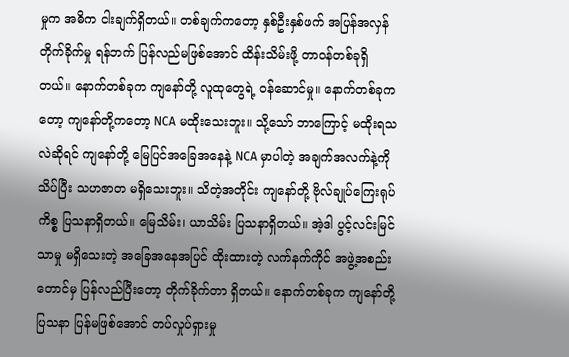မှုက အဓိက ငါးချက်ရှိတယ်။ တစ်ချက်ကတော့ နှစ်ဦးနှစ်ဖက် အပြန်အလှန် တိုက်ခိုက်မှု ရန်ဘက် ပြန်လည်မဖြစ်အောင် ထိန်းသိမ်းဖို့ တာဝန်တစ်ခုရှိတယ်။ နောက်တစ်ခုက ကျနော်တို့ လူထုတွေရဲ့ ဝန်ဆောင်မှု။ နောက်တစ်ခုကတော့ ကျနော်တို့ကတော့ NCA မထိုးသေးဘူး။ သို့သော် ဘာကြောင့် မထိုးရသလဲဆိုရင် ကျနော်တို့ မြေပြင်အခြေအနေနဲ့ NCA မှာပါတဲ့ အချက်အလက်နဲ့ကို သိပ်ပြီး သဟဇာတ မရှိသေးဘူး။ သိတဲ့အတိုင်း ကျနော်တို့ ဗိုလ်ချုပ်ကြေးရုပ် ကိစ္စ ပြသနာရှိတယ်။ မြေသိမ်း၊ ယာသိမ်း ပြသနာရှိတယ်။ အဲ့ဒါ ပွင့်လင်းမြင်သာမှု မရှိသေးတဲ့ အခြေအနေအပြင် ထိုးထားတဲ့ လက်နက်ကိုင် အဖွဲ့အစည်းတောင်မှ ပြန်လည်ပြီးတော့ တိုက်ခိုက်တာ ရှိတယ်။ နောက်တစ်ခုက ကျနော်တို့ ပြသနာ ပြန်မဖြစ်အောင် တပ်လှုပ်ရှားမှု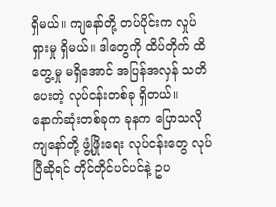ရှိမယ်။ ကျနော်တို့ တပ်ပိုင်းက လှုပ်ရှားမှု ရှိမယ်။ ဒါတွေကို ထိပ်တိုက် ထိတွေ့မှု မရှိအောင် အပြန်အလှန် သတိပေးတဲ့ လုပ်ငန်းတစ်ခု ရှိတယ်။ နောက်ဆုံးတစ်ခုက ခုနက ပြောသလို ကျနော်တို့ ဖွံ့ဖြိုးရေး လုပ်ငန်းတွေ လုပ်ပြီဆိုရင် တိုင်တိုင်ပင်ပင်နဲ့ ဥပ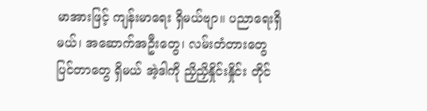မာအားဖြင့် ကျန်းမာရေး ရှိမယ်ဗျာ။ ပညာရေးရှိမယ်၊ အဆောက်အဦးတွေ၊ လမ်းတံတားတွေ ပြင်တာတွေ ရှိမယ် အဲ့ဒါကို ညှိညှိနှိုင်းနှိုင်း တိုင်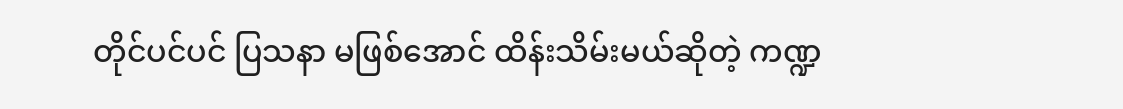တိုင်ပင်ပင် ပြသနာ မဖြစ်အောင် ထိန်းသိမ်းမယ်ဆိုတဲ့ ကဏ္ဍ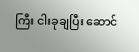ကြီး ငါးခုချပြီး ဆောင်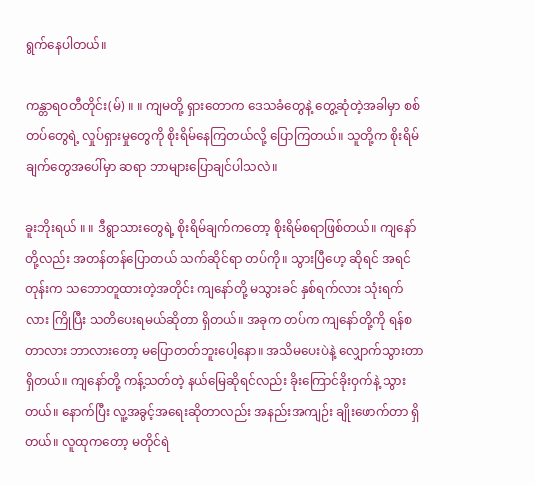ရွက်နေပါတယ်။

ကန္တာရဝတီတိုင်း(မ်) ။ ။ ကျမတို့ ရှားတောက ဒေသခံတွေနဲ့ တွေ့ဆုံတဲ့အခါမှာ စစ်တပ်တွေရဲ့ လှုပ်ရှားမှုတွေကို စိုးရိမ်နေကြတယ်လို့ ပြောကြတယ်။ သူတို့က စိုးရိမ်ချက်တွေအပေါ်မှာ ဆရာ ဘာများပြောချင်ပါသလဲ။

ခူးဘိုးရယ် ။ ။ ဒီရွာသားတွေရဲ့ စိုးရိမ်ချက်ကတော့ စိုးရိမ်စရာဖြစ်တယ်။ ကျနော်တို့လည်း အတန်တန်ပြောတယ် သက်ဆိုင်ရာ တပ်ကို။ သွားပြီဟေ့ ဆိုရင် အရင်တုန်းက သဘောတူထားတဲ့အတိုင်း ကျနော်တို့ မသွားခင် နှစ်ရက်လား သုံးရက်လား ကြိုပြီး သတိပေးရမယ်ဆိုတာ ရှိတယ်။ အခုက တပ်က ကျနော်တို့ကို ရန်စတာလား ဘာလားတော့ မပြောတတ်ဘူးပေါ့နော။ အသိမပေးပဲနဲ့ လျှောက်သွားတာရှိတယ်။ ကျနော်တို့ ကန့်သတ်တဲ့ နယ်မြေဆိုရင်လည်း ခိုးကြောင်ခိုးဝှက်နဲ့ သွားတယ်။ နောက်ပြီး လူ့အခွင့်အရေးဆိုတာလည်း အနည်းအကျဉ်း ချိုးဖောက်တာ ရှိတယ်။ လူထုကတော့ မတိုင်ရဲ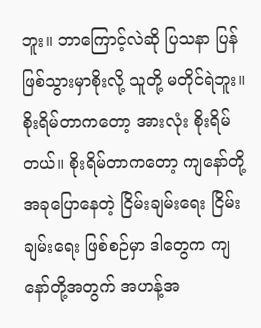ဘူး။ ဘာကြောင့်လဲဆို ပြသနာ ပြန်ဖြစ်သွားမှာစိုးလို့ သူတို့ မတိုင်ရဲဘူး။ စိုးရိမ်တာကတော့ အားလုံး စိုးရိမ်တယ်။ စိုးရိမ်တာကတော့ ကျနော်တို့ အခုပြောနေတဲ့ ငြိမ်းချမ်းရေး ငြိမ်းချမ်းရေး ဖြစ်စဉ်မှာ ဒါတွေက ကျနော်တို့အတွက် အဟန့်အ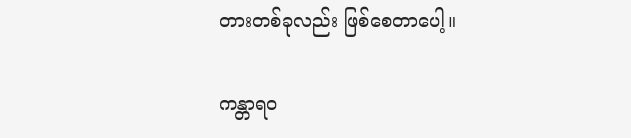တားတစ်ခုလည်း ဖြစ်စေတာပေါ့။

ကန္တာရဝ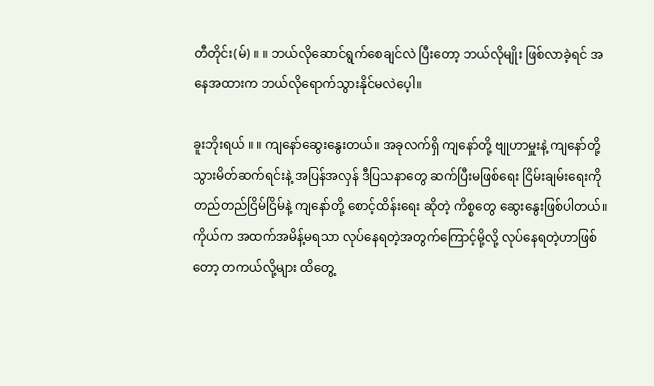တီတိုင်း(မ်) ။ ။ ဘယ်လိုဆောင်ရွက်စေချင်လဲ ပြီးတော့ ဘယ်လိုမျိုး ဖြစ်လာခဲ့ရင် အနေအထားက ဘယ်လိုရောက်သွားနိုင်မလဲပေ့ါ။

ခူးဘိုးရယ် ။ ။ ကျနော်ဆွေးနွေးတယ်။ အခုလက်ရှိ ကျနော်တို့ ဗျုဟာမှူးနဲ့ ကျနော်တို့ သွားမိတ်ဆက်ရင်းနဲ့ အပြန်အလှန် ဒီပြသနာတွေ ဆက်ပြီးမဖြစ်ရေး ငြိမ်းချမ်းရေးကို တည်တည်ငြိမ်ငြိမ်နဲ့ ကျနော်တို့ စောင့်ထိန်းရေး ဆိုတဲ့ ကိစ္စတွေ ဆွေးနွေးဖြစ်ပါတယ်။ ကိုယ်က အထက်အမိန့်မရသာ လုပ်နေရတဲ့အတွက်ကြောင့်မို့လို့ လုပ်နေရတဲ့ဟာဖြစ်တော့ တကယ်လို့များ ထိတွေ့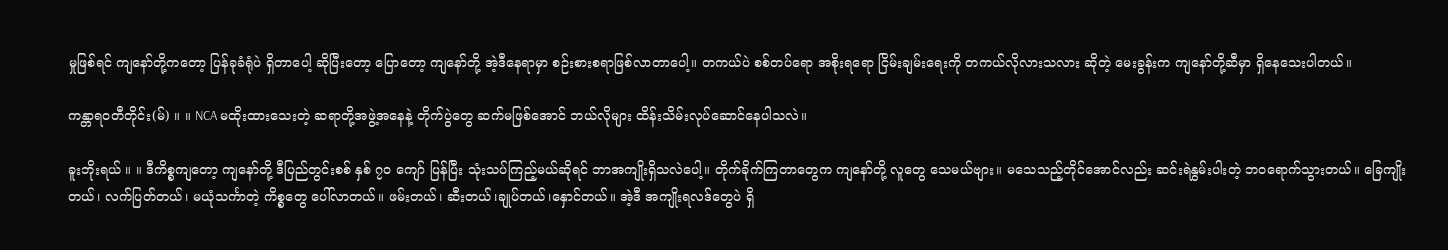မှုဖြစ်ရင် ကျနော်တို့ကတော့ ပြန်ခုခံရုံပဲ ရှိတာပေါ့ ဆိုပြီးတော့ ပြောတော့ ကျနော်တို့ အဲ့ဒီနေရာမှာ စဉ်းစားစရာဖြစ်လာတာပေါ့။ တကယ်ပဲ စစ်တပ်ရော အစိုးရရော ငြိမ်းချမ်းရေးကို တကယ်လိုလားသလား ဆိုတဲ့ မေးခွန်းက ကျနော်တို့ဆီမှာ ရှိနေသေးပါတယ်။

ကန္တာရဝတီတိုင်း(မ်) ။ ။ NCA မထိုးထားသေးတဲ့ ဆရာတို့အဖွဲ့အနေနဲ့ တိုက်ပွဲတွေ ဆက်မဖြစ်အောင် ဘယ်လိုများ ထိန်းသိမ်းလုပ်ဆောင်နေပါသလဲ။

ခူးဘိုးရယ် ။ ။ ဒီကိစ္စကျတော့ ကျနော်တို့ ဒီပြည်တွင်းစစ် နှစ် ၇၀ ကျော် ပြန်ပြီး သုံးသပ်ကြည့်မယ်ဆိုရင် ဘာအကျိုးရှိသလဲပေါ့။ တိုက်ခိုက်ကြတာတွေက ကျနော်တို့ လူတွေ သေမယ်ဗျား။ မသေသည့်တိုင်အောင်လည်း ဆင်းရဲနွမ်းပါးတဲ့ ဘဝရောက်သွားတယ်။ ခြေကျိုးတယ်၊ လက်ပြတ်တယ်၊ မယုံသင်္ကာတဲ့ ကိစ္စတွေ ပေါ်လာတယ်။ ဖမ်းတယ်၊ ဆီးတယ်၊ချုပ်တယ်၊နှောင်တယ်။ အဲ့ဒီ အကျိုးရလဒ်တွေပဲ ရှိ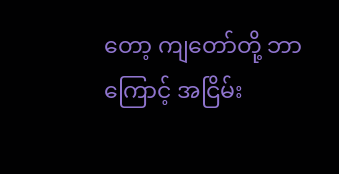တော့ ကျတော်တို့ ဘာကြောင့် အငြိမ်း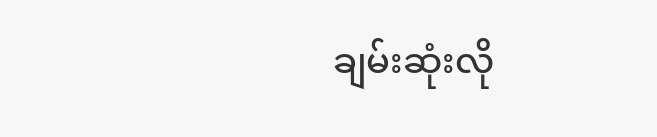ချမ်းဆုံးလို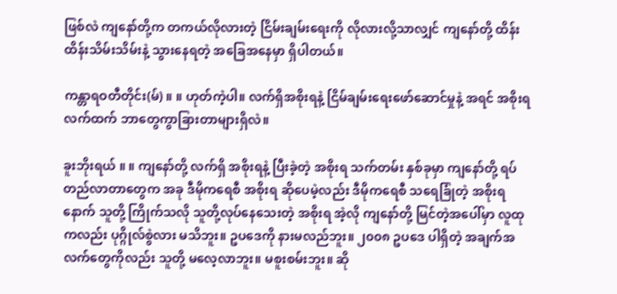ဖြစ်လဲ ကျနော်တို့က တကယ်လိုလားတဲ့ ငြိမ်းချမ်းရေးကို လိုလားလို့သာလျှင် ကျနော်တို့ ထိန်းထိန်းသိမ်းသိမ်းနဲ့ သွားနေရတဲ့ အခြေအနေမှာ ရှိပါတယ်။

ကန္တာရဝတီတိုင်း(မ်) ။ ။ ဟုတ်ကဲ့ပါ။ လက်ရှိအစိုးရနဲ့ ငြိမ်ချမ်းရေးဖော်ဆောင်မှုနဲ့ အရင် အစိုးရလက်ထက် ဘာတွေကွာခြားတာများရှိလဲ။

ခူးဘိုးရယ် ။ ။ ကျနော်တို့ လက်ရှိ အစိုးရနဲ့ ပြီးခဲ့တဲ့ အစိုးရ သက်တမ်း နှစ်ခုမှာ ကျနော်တို့ ရပ်တည်လာတာတွေက အခု ဒီမိုကရေစီ အစိုးရ ဆိုပေမဲ့လည်း ဒီမိုကရေစီ သရေခြုံတဲ့ အစိုးရ နောက် သူတို့ ကြိုက်သလို သူတို့လုပ်နေသေးတဲ့ အစိုးရ အဲ့လို ကျနော်တို့ မြင်တဲ့အပေါ်မှာ လူထုကလည်း ပုဂ္ဂိုလ်စွဲလား မသိဘူး။ ဥပဒေကို နားမလည်ဘူး။ ၂၀၀၈ ဥပဒေ ပါရှိတဲ့ အချက်အလက်တွေကိုလည်း သူတို့ မလေ့လာဘူး။ မစူးစမ်းဘူး။ ဆို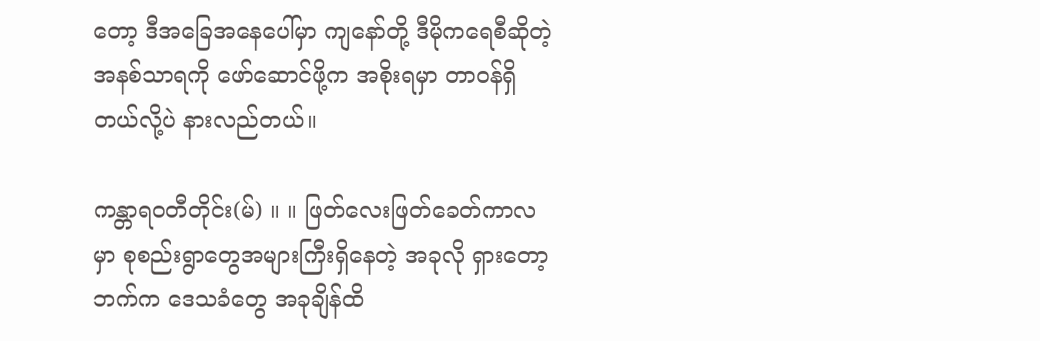တော့ ဒီအခြေအနေပေါ်မှာ ကျနော်တို့ ဒီမိုကရေစီဆိုတဲ့ အနစ်သာရကို ဖော်ဆောင်ဖို့က အစိုးရမှာ တာဝန်ရှိတယ်လို့ပဲ နားလည်တယ်။

ကန္တာရဝတီတိုင်း(မ်) ။ ။ ဖြတ်လေးဖြတ်ခေတ်ကာလမှာ စုစည်းရွာတွေအများကြီးရှိနေတဲ့ အခုလို ရှားတော့ဘက်က ဒေသခံတွေ အခုချိန်ထိ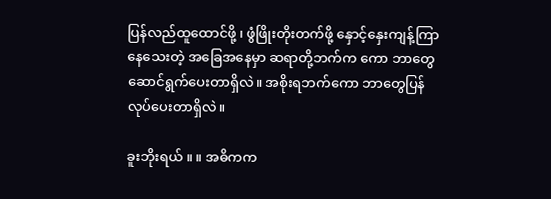ပြန်လည်ထူထောင်ဖို့ ၊ ဖွံဖြိုးတိုးတက်ဖို့ နှောင့်နှေးကျန့်ကြာနေသေးတဲ့ အခြေအနေမှာ ဆရာတို့ဘက်က ကော ဘာတွေဆောင်ရွက်ပေးတာရှိလဲ။ အစိုးရဘက်ကော ဘာတွေပြန်လုပ်ပေးတာရှိလဲ။

ခူးဘိုးရယ် ။ ။ အဓိကက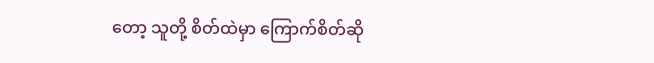တော့ သူတို့ စိတ်ထဲမှာ ကြောက်စိတ်ဆို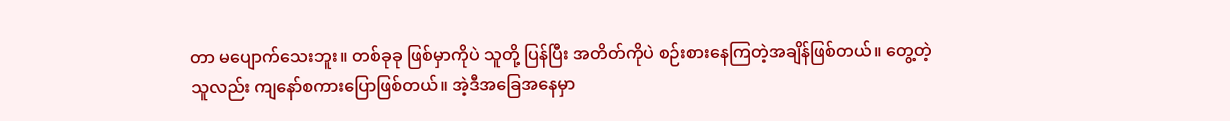တာ မပျောက်သေးဘူး။ တစ်ခုခု ဖြစ်မှာကိုပဲ သူတို့ ပြန်ပြီး အတိတ်ကိုပဲ စဉ်းစားနေကြတဲ့အချိန်ဖြစ်တယ်။ တွေ့တဲ့သူလည်း ကျနော်စကားပြောဖြစ်တယ်။ အဲ့ဒီအခြေအနေမှာ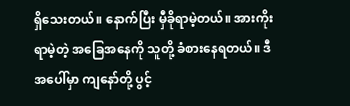ရှိသေးတယ်။ နောက်ပြီး မှီခိုရာမဲ့တယ်။ အားကိုးရာမဲ့တဲ့ အခြေအနေကို သူတို့ ခံစားနေရတယ်။ ဒီအပေါ်မှာ ကျနော်တို့ ပွင့်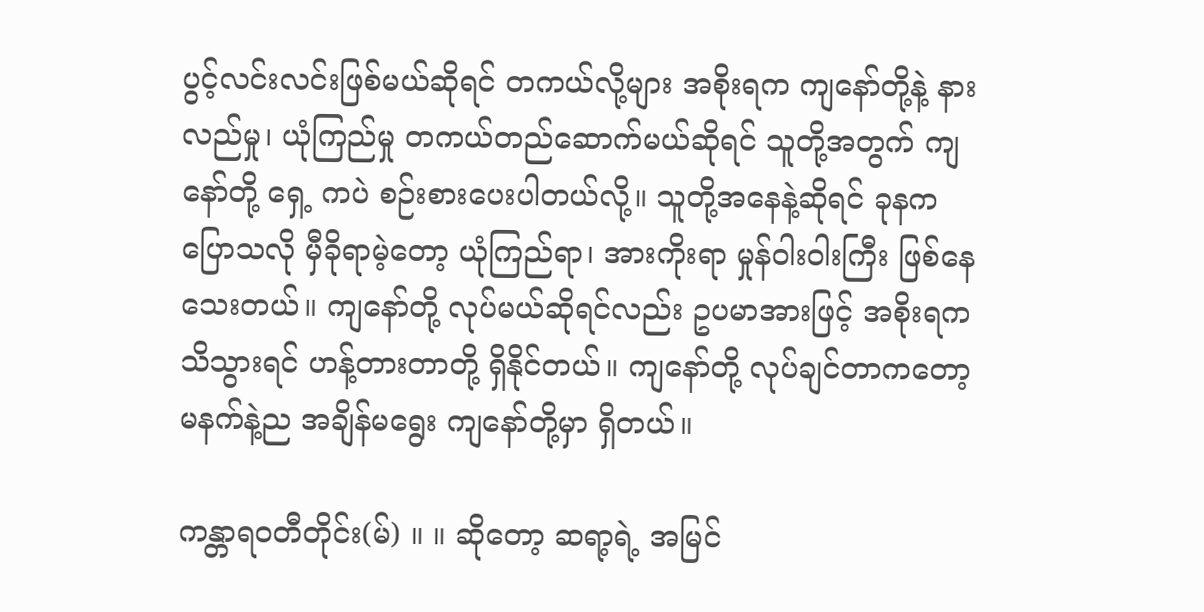ပွင့်လင်းလင်းဖြစ်မယ်ဆိုရင် တကယ်လို့များ အစိုးရက ကျနော်တို့နဲ့ နားလည်မှု၊ ယုံကြည်မှု တကယ်တည်ဆောက်မယ်ဆိုရင် သူတို့အတွက် ကျနော်တို့ ရှေ့ ကပဲ စဉ်းစားပေးပါတယ်လို့။ သူတို့အနေနဲ့ဆိုရင် ခုနက ပြောသလို မှီခိုရာမဲ့တော့ ယုံကြည်ရာ၊ အားကိုးရာ မှုန်ဝါးဝါးကြီး ဖြစ်နေသေးတယ်။ ကျနော်တို့ လုပ်မယ်ဆိုရင်လည်း ဥပမာအားဖြင့် အစိုးရက သိသွားရင် ဟန့်တားတာတို့ ရှိနိုင်တယ်။ ကျနော်တို့ လုပ်ချင်တာကတော့ မနက်နဲ့ည အချိန်မရွေး ကျနော်တို့မှာ ရှိတယ်။

ကန္တာရဝတီတိုင်း(မ်) ။ ။ ဆိုတော့ ဆရာ့ရဲ့ အမြင်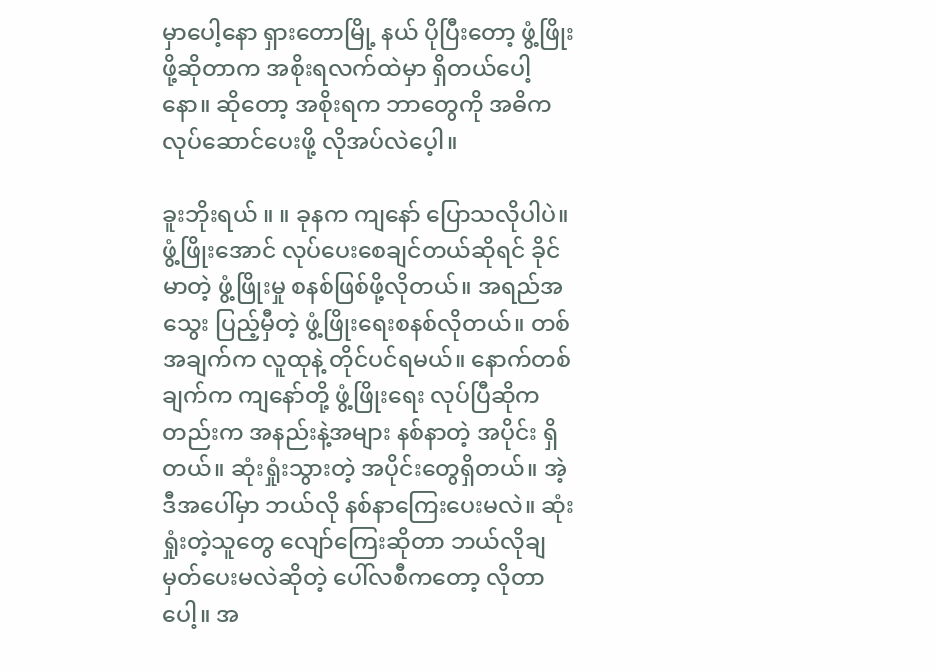မှာပေါ့နော ရှားတောမြို့ နယ် ပိုပြီးတော့ ဖွံ့ဖြိုးဖို့ဆိုတာက အစိုးရလက်ထဲမှာ ရှိတယ်ပေါ့နော။ ဆိုတော့ အစိုးရက ဘာတွေကို အဓိက လုပ်ဆောင်ပေးဖို့ လိုအပ်လဲပေ့ါ။

ခူးဘိုးရယ် ။ ။ ခုနက ကျနော် ပြောသလိုပါပဲ။ ဖွံ့ဖြိုးအောင် လုပ်ပေးစေချင်တယ်ဆိုရင် ခိုင်မာတဲ့ ဖွံ့ဖြိုးမှု စနစ်ဖြစ်ဖို့လိုတယ်။ အရည်အသွေး ပြည့်မှီတဲ့ ဖွံ့ဖြိုးရေးစနစ်လိုတယ်။ တစ်အချက်က လူထုနဲ့ တိုင်ပင်ရမယ်။ နောက်တစ်ချက်က ကျနော်တို့ ဖွံ့ဖြိုးရေး လုပ်ပြီဆိုကတည်းက အနည်းနဲ့အများ နစ်နာတဲ့ အပိုင်း ရှိတယ်။ ဆုံးရှုံးသွားတဲ့ အပိုင်းတွေရှိတယ်။ အဲ့ဒီအပေါ်မှာ ဘယ်လို နစ်နာကြေးပေးမလဲ။ ဆုံးရှုံးတဲ့သူတွေ လျော်ကြေးဆိုတာ ဘယ်လိုချမှတ်ပေးမလဲဆိုတဲ့ ပေါ်လစီကတော့ လိုတာပေါ့။ အ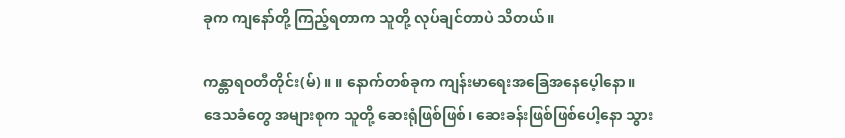ခုက ကျနော်တို့ ကြည့်ရတာက သူတို့ လုပ်ချင်တာပဲ သိတယ်။

ကန္တာရဝတီတိုင်း(မ်) ။ ။ နောက်တစ်ခုက ကျန်းမာရေးအခြေအနေပေ့ါနော။ ဒေသခံတွေ အများစုက သူတို့ ဆေးရုံဖြစ်ဖြစ်၊ ဆေးခန်းဖြစ်ဖြစ်ပေါ့နော သွား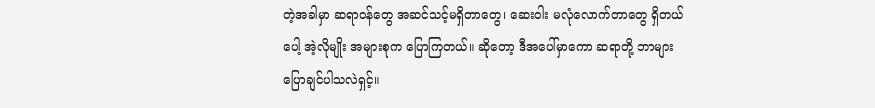တဲ့အခါမှာ ဆရာဝန်တွေ အဆင်သင့်မရှိတာတွေ၊ ဆေးဝါး မလုံလောက်တာတွေ ရှိတယ်ပေါ့ အဲ့လိုမျိုး အများစုက ပြောကြတယ်။ ဆိုတော့ ဒီအပေါ်မှာကော ဆရာတို့ ဘာများ ပြောချင်ပါသလဲရှင့်။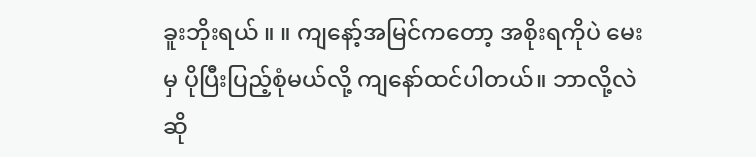ခူးဘိုးရယ် ။ ။ ကျနော့်အမြင်ကတော့ အစိုးရကိုပဲ မေးမှ ပိုပြီးပြည့်စုံမယ်လို့ ကျနော်ထင်ပါတယ်။ ဘာလို့လဲဆို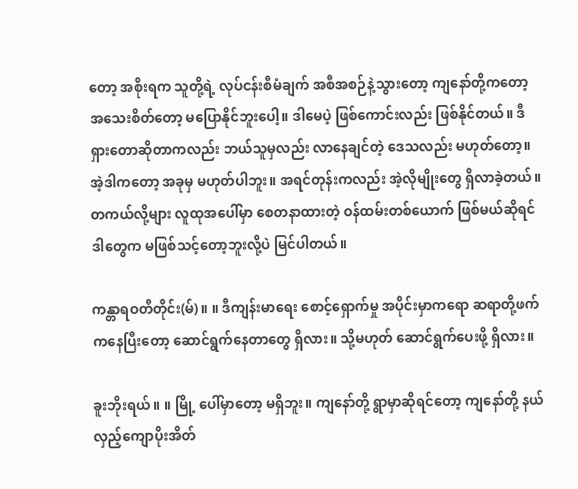တော့ အစိုးရက သူတို့ရဲ့ လုပ်ငန်းစီမံချက် အစီအစဉ်နဲ့သွားတော့ ကျနော်တို့ကတော့ အသေးစိတ်တော့ မပြောနိုင်ဘူးပေါ့။ ဒါမေပဲ့ ဖြစ်ကောင်းလည်း ဖြစ်နိုင်တယ်။ ဒီရှားတောဆိုတာကလည်း ဘယ်သူမှလည်း လာနေချင်တဲ့ ဒေသလည်း မဟုတ်တော့။ အဲ့ဒါကတော့ အခုမှ မဟုတ်ပါဘူး။ အရင်တုန်းကလည်း အဲ့လိုမျိုးတွေ ရှိလာခဲ့တယ်။ တကယ်လို့များ လူထုအပေါ်မှာ စေတနာထားတဲ့ ဝန်ထမ်းတစ်ယောက် ဖြစ်မယ်ဆိုရင် ဒါတွေက မဖြစ်သင့်တော့ဘူးလို့ပဲ မြင်ပါတယ်။

ကန္တာရဝတီတိုင်း(မ်) ။ ။ ဒီကျန်းမာရေး စောင့်ရှောက်မှု အပိုင်းမှာကရော ဆရာတို့ဖက်ကနေပြီးတော့ ဆောင်ရွက်နေတာတွေ ရှိလား။ သို့မဟုတ် ဆောင်ရွက်ပေးဖို့ ရှိလား။

ခူးဘိုးရယ် ။ ။ မြို့ ပေါ်မှာတော့ မရှိဘူး။ ကျနော်တို့ ရွာမှာဆိုရင်တော့ ကျနော်တို့ နယ်လှည့်ကျောပိုးအိတ်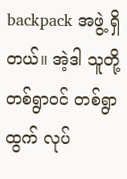backpack အဖွဲ့ ရှိတယ်။ အဲ့ဒါ သူတို့ တစ်ရွာဝင် တစ်ရွာထွက် လုပ်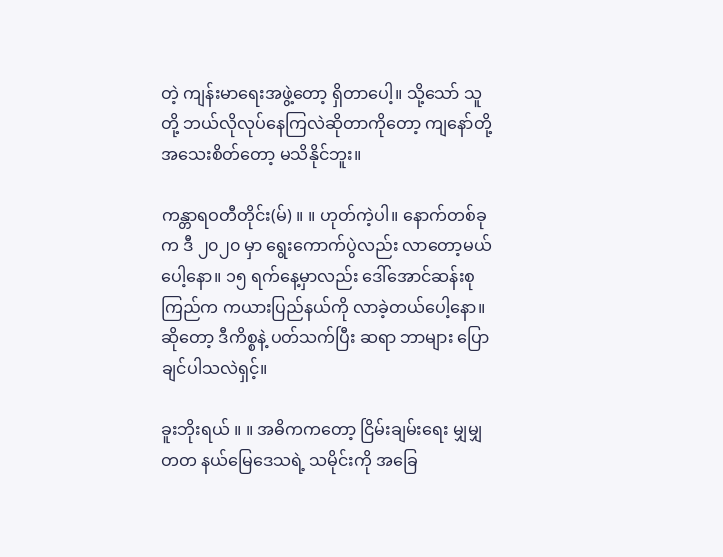တဲ့ ကျန်းမာရေးအဖွဲ့တော့ ရှိတာပေါ့။ သို့သော် သူတို့ ဘယ်လိုလုပ်နေကြလဲဆိုတာကိုတော့ ကျနော်တို့ အသေးစိတ်တော့ မသိနိုင်ဘူး။

ကန္တာရဝတီတိုင်း(မ်) ။ ။ ဟုတ်ကဲ့ပါ။ နောက်တစ်ခုက ဒီ ၂၀၂၀ မှာ ရွေးကောက်ပွဲလည်း လာတော့မယ်ပေါ့နော။ ၁၅ ရက်နေ့မှာလည်း ဒေါ်အောင်ဆန်းစုကြည်က ကယားပြည်နယ်ကို လာခဲ့တယ်ပေါ့နော။ ဆိုတော့ ဒီကိစ္စနဲ့ ပတ်သက်ပြီး ဆရာ ဘာများ ပြောချင်ပါသလဲရှင့်။

ခူးဘိုးရယ် ။ ။ အဓိကကတော့ ငြိမ်းချမ်းရေး မျှမျှတတ နယ်မြေဒေသရဲ့ သမိုင်းကို အခြေ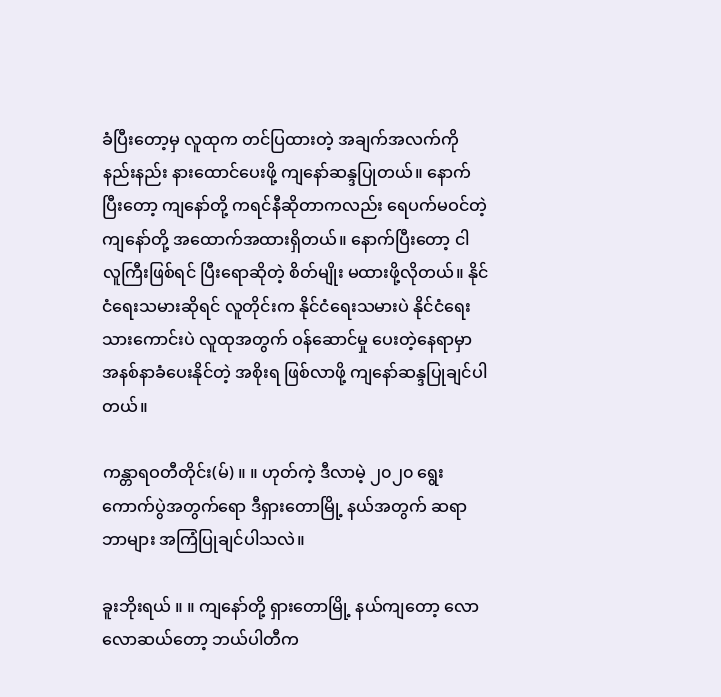ခံပြီးတော့မှ လူထုက တင်ပြထားတဲ့ အချက်အလက်ကို နည်းနည်း နားထောင်ပေးဖို့ ကျနော်ဆန္ဒပြုတယ်။ နောက်ပြီးတော့ ကျနော်တို့ ကရင်နီဆိုတာကလည်း ရေပက်မဝင်တဲ့ ကျနော်တို့ အထောက်အထားရှိတယ်။ နောက်ပြီးတော့ ငါ လူကြီးဖြစ်ရင် ပြီးရောဆိုတဲ့ စိတ်မျိုး မထားဖို့လိုတယ်။ နိုင်ငံရေးသမားဆိုရင် လူတိုင်းက နိုင်ငံရေးသမားပဲ နိုင်ငံရေးသားကောင်းပဲ လူထုအတွက် ဝန်ဆောင်မှု ပေးတဲ့နေရာမှာ အနစ်နာခံပေးနိုင်တဲ့ အစိုးရ ဖြစ်လာဖို့ ကျနော်ဆန္ဒပြုချင်ပါတယ်။

ကန္တာရဝတီတိုင်း(မ်) ။ ။ ဟုတ်ကဲ့ ဒီလာမဲ့ ၂၀၂၀ ရွေးကောက်ပွဲအတွက်ရော ဒီရှားတောမြို့ နယ်အတွက် ဆရာ ဘာများ အကြံပြုချင်ပါသလဲ။

ခူးဘိုးရယ် ။ ။ ကျနော်တို့ ရှားတောမြို့ နယ်ကျတော့ လောလောဆယ်တော့ ဘယ်ပါတီက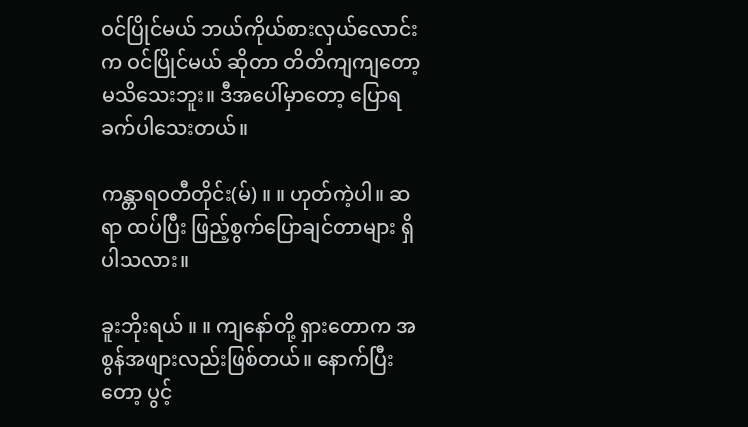ဝင်ပြိုင်မယ် ဘယ်ကိုယ်စားလှယ်လောင်းက ဝင်ပြိုင်မယ် ဆိုတာ တိတိကျကျတော့ မသိသေးဘူး။ ဒီအပေါ်မှာတော့ ပြောရ ခက်ပါသေးတယ်။

ကန္တာရဝတီတိုင်း(မ်) ။ ။ ဟုတ်ကဲ့ပါ။ ဆရာ ထပ်ပြီး ဖြည့်စွက်ပြောချင်တာများ ရှိပါသလား။

ခူးဘိုးရယ် ။ ။ ကျနော်တို့ ရှားတောက အစွန်အဖျားလည်းဖြစ်တယ်။ နောက်ပြီးတော့ ပွင့်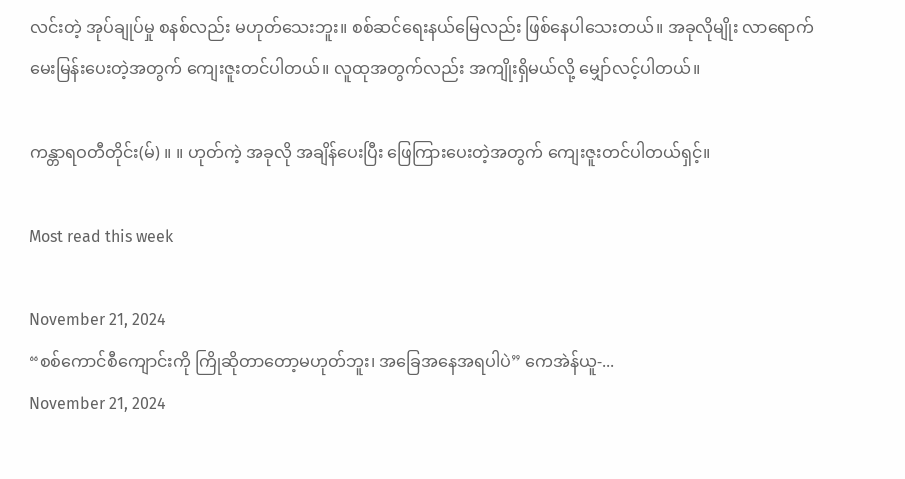လင်းတဲ့ အုပ်ချုပ်မှု စနစ်လည်း မဟုတ်သေးဘူး။ စစ်ဆင်ရေးနယ်မြေလည်း ဖြစ်နေပါသေးတယ်။ အခုလိုမျိုး လာရောက်မေးမြန်းပေးတဲ့အတွက် ကျေးဇူးတင်ပါတယ်။ လူထုအတွက်လည်း အကျိုးရှိမယ်လို့ မျှော်လင့်ပါတယ်။

ကန္တာရဝတီတိုင်း(မ်) ။ ။ ဟုတ်ကဲ့ အခုလို အချိန်ပေးပြီး ဖြေကြားပေးတဲ့အတွက် ကျေးဇူးတင်ပါတယ်ရှင့်။

Most read this week

November 21, 2024
“စစ်ကောင်စီကျောင်းကို ကြိုဆိုတာတော့မဟုတ်ဘူး၊ အခြေအနေအရပါပဲ” ကေအဲန်ယူ-...
November 21, 2024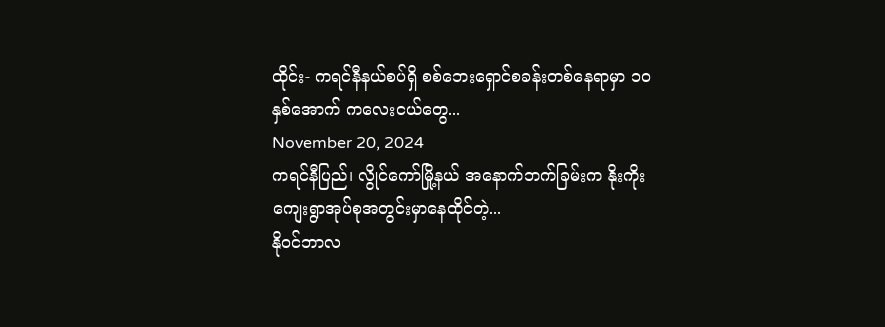ထိုင်း- ကရင်နီနယ်စပ်ရှိ စစ်ဘေးရှောင်စခန်းတစ်နေရာမှာ ၁၀ နှစ်အောက် ကလေးငယ်တွေ...
November 20, 2024
ကရင်နီပြည်၊ လွိုင်ကော်မြို့နယ် အနောက်ဘက်ခြမ်းက နိုးကိုးကျေးရွာအုပ်စုအတွင်းမှာနေထိုင်တဲ့...
နိုဝင်ဘာလ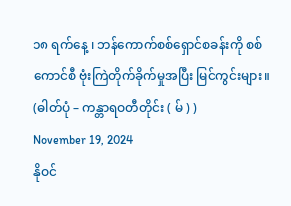၁၈ ရက်နေ့ ၊ ဘန်ကောက်စစ်ရှောင်စခန်းကို စစ်ကောင်စီ ဗုံးကြဲတိုက်ခိုက်မှုအပြီး မြင်ကွင်းများ။  (ဓါတ်ပုံ – ကန္တာရဝတီတိုင်း ( မ် ) )
November 19, 2024
နိုဝင်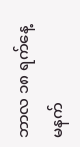ဘာလ ၁၈ ရက်နေ့ မနက်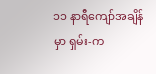၁၁ နာရီကျော်အချိန်မှာ ရှမ်း-က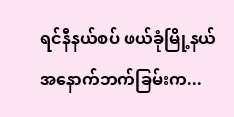ရင်နီနယ်စပ် ဖယ်ခုံမြို့နယ် အနောက်ဘက်ခြမ်းက...